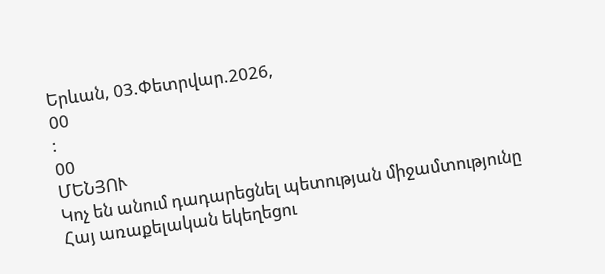Երևան, 03.Փետրվար.2026,
00
:
00
ՄԵՆՅՈՒ
Կոչ են անում դադարեցնել պետության միջամտությունը Հայ առաքելական եկեղեցու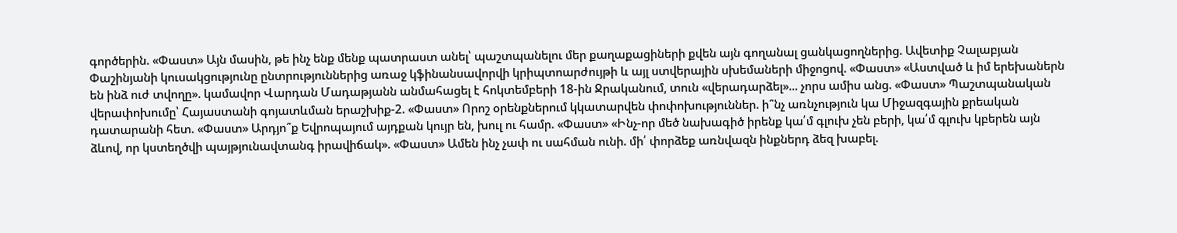գործերին. «Փաստ» Այն մասին, թե ինչ ենք մենք պատրաստ անել՝ պաշտպանելու մեր քաղաքացիների քվեն այն գողանալ ցանկացողներից. Ավետիք Չալաբյան Փաշինյանի կուսակցությունը ընտրություններից առաջ կֆինանսավորվի կրիպտոարժույթի և այլ ստվերային սխեմաների միջոցով. «Փաստ» «Աստված և իմ երեխաներն են ինձ ուժ տվողը». կամավոր Վարդան Մադաթյանն անմահացել է հոկտեմբերի 18-ին Ջրականում, տուն «վերադարձել»... չորս ամիս անց. «Փաստ» Պաշտպանական վերափոխումը՝ Հայաստանի գոյատևման երաշխիք-2. «Փաստ» Որոշ օրենքներում կկատարվեն փոփոխություններ. ի՞նչ առնչություն կա Միջազգային քրեական դատարանի հետ. «Փաստ» Արդյո՞ք Եվրոպայում այդքան կույր են, խուլ ու համր. «Փաստ» «Ինչ-որ մեծ նախագիծ իրենք կա՛մ գլուխ չեն բերի, կա՛մ գլուխ կբերեն այն ձևով, որ կստեղծվի պայթյունավտանգ իրավիճակ». «Փաստ» Ամեն ինչ չափ ու սահման ունի. մի՛ փորձեք առնվազն ինքներդ ձեզ խաբել.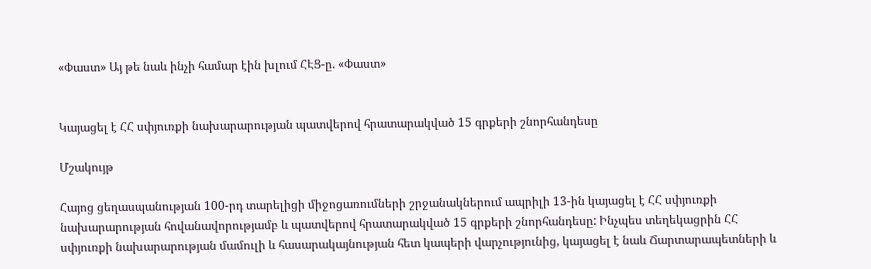«Փաստ» Այ թե նաև ինչի համար էին խլում ՀԷՑ-ը. «Փաստ»


Կայացել է ՀՀ սփյուռքի նախարարության պատվերով հրատարակված 15 գրքերի շնորհանդեսը

Մշակույթ

Հայոց ցեղասպանության 100-րդ տարելիցի միջոցառումների շրջանակներում ապրիլի 13-ին կայացել է ՀՀ սփյուռքի նախարարության հովանավորությամբ և պատվերով հրատարակված 15 գրքերի շնորհանդեսը: Ինչպես տեղեկացրին ՀՀ սփյուռքի նախարարության մամուլի և հասարակայնության հետ կապերի վարչությունից, կայացել է նաև Ճարտարապետների և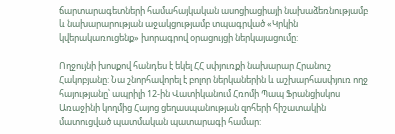ճարտարագետների համահայկական ասոցիացիայի նախաձեռնությամբ և նախարարության աջակցությամբ տպագրված «Կրկին կվերակառուցենք» խորագրով օրացույցի ներկայացումը:

Ողջույնի խոսքով հանդես է եկել ՀՀ սփյուռքի նախարար Հրանուշ Հակոբյանը: Նա շնորհավորել է բոլոր ներկաներին և աշխարհասփյուռ ողջ հայությանը՝ ապրիլի 12-ին Վատիկանում Հռոմի Պապ Ֆրանցիսկոս Առաջինի կողմից Հայոց ցեղասպանության զոհերի հիշատակին մատուցված պատմական պատարագի համար: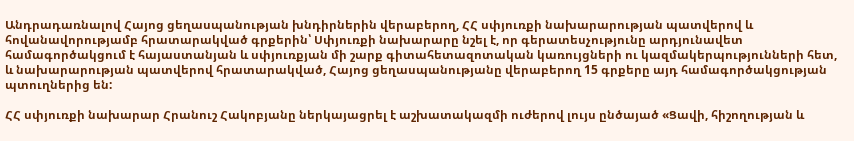Անդրադառնալով Հայոց ցեղասպանության խնդիրներին վերաբերող, ՀՀ սփյուռքի նախարարության պատվերով և հովանավորությամբ հրատարակված գրքերին՝ Սփյուռքի նախարարը նշել է, որ գերատեսչությունը արդյունավետ համագործակցում է հայաստանյան և սփյուռքյան մի շարք գիտահետազոտական կառույցների ու կազմակերպությունների հետ, և նախարարության պատվերով հրատարակված, Հայոց ցեղասպանությանը վերաբերող 15 գրքերը այդ համագործակցության պտուղներից են:

ՀՀ սփյուռքի նախարար Հրանուշ Հակոբյանը ներկայացրել է աշխատակազմի ուժերով լույս ընծայած «Ցավի, հիշողության և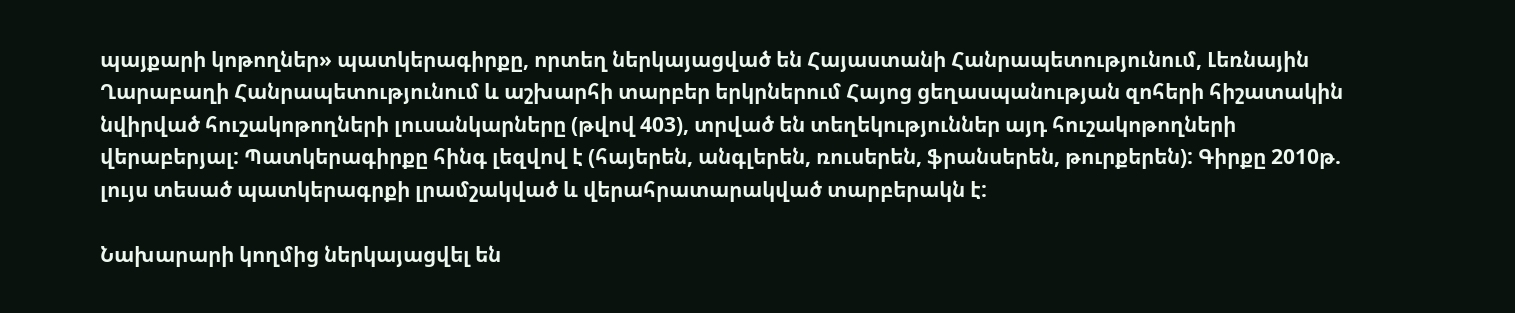պայքարի կոթողներ» պատկերագիրքը, որտեղ ներկայացված են Հայաստանի Հանրապետությունում, Լեռնային Ղարաբաղի Հանրապետությունում և աշխարհի տարբեր երկրներում Հայոց ցեղասպանության զոհերի հիշատակին նվիրված հուշակոթողների լուսանկարները (թվով 403), տրված են տեղեկություններ այդ հուշակոթողների վերաբերյալ: Պատկերագիրքը հինգ լեզվով է (հայերեն, անգլերեն, ռուսերեն, ֆրանսերեն, թուրքերեն): Գիրքը 2010թ. լույս տեսած պատկերագրքի լրամշակված և վերահրատարակված տարբերակն է:

Նախարարի կողմից ներկայացվել են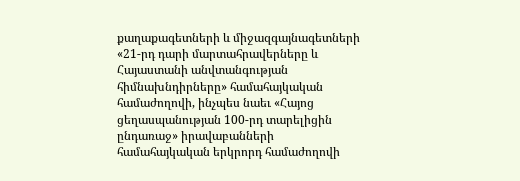քաղաքագետների և միջազգայնագետների «21-րդ դարի մարտահրավերները և Հայաստանի անվտանգության հիմնախնդիրները» համահայկական համաժողովի, ինչպես նաեւ «Հայոց ցեղասպանության 100-րդ տարելիցին ընդառաջ» իրավաբանների համահայկական երկրորդ համաժողովի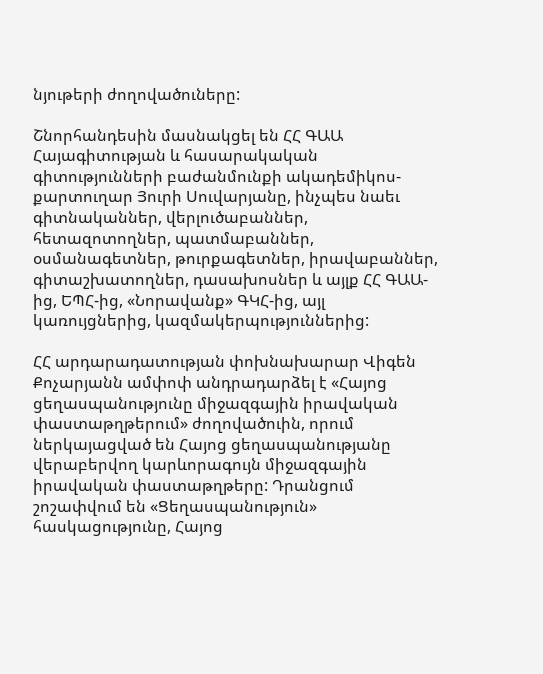նյութերի ժողովածուները:

Շնորհանդեսին մասնակցել են ՀՀ ԳԱԱ Հայագիտության և հասարակական գիտությունների բաժանմունքի ակադեմիկոս-քարտուղար Յուրի Սուվարյանը, ինչպես նաեւ գիտնականներ, վերլուծաբաններ, հետազոտողներ, պատմաբաններ, օսմանագետներ, թուրքագետներ, իրավաբաններ, գիտաշխատողներ, դասախոսներ և այլք ՀՀ ԳԱԱ-ից, ԵՊՀ-ից, «Նորավանք» ԳԿՀ-ից, այլ կառույցներից, կազմակերպություններից:

ՀՀ արդարադատության փոխնախարար Վիգեն Քոչարյանն ամփոփ անդրադարձել է «Հայոց ցեղասպանությունը միջազգային իրավական փաստաթղթերում» ժողովածուին, որում ներկայացված են Հայոց ցեղասպանությանը վերաբերվող կարևորագույն միջազգային իրավական փաստաթղթերը: Դրանցում շոշափվում են «Ցեղասպանություն» հասկացությունը, Հայոց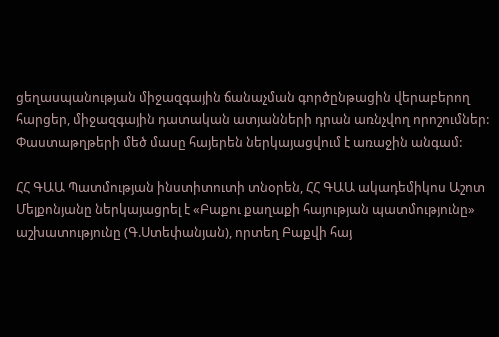ցեղասպանության միջազգային ճանաչման գործընթացին վերաբերող հարցեր, միջազգային դատական ատյանների դրան առնչվող որոշումներ: Փաստաթղթերի մեծ մասը հայերեն ներկայացվում է առաջին անգամ:

ՀՀ ԳԱԱ Պատմության ինստիտուտի տնօրեն, ՀՀ ԳԱԱ ակադեմիկոս Աշոտ Մելքոնյանը ներկայացրել է «Բաքու քաղաքի հայության պատմությունը» աշխատությունը (Գ.Ստեփանյան), որտեղ Բաքվի հայ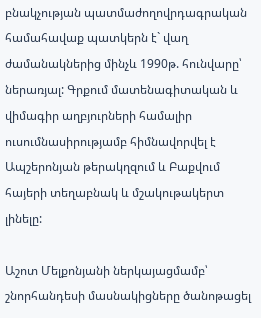բնակչության պատմաժողովրդագրական համահավաք պատկերն է` վաղ ժամանակներից մինչև 1990թ. հունվարը՝ ներառյալ: Գրքում մատենագիտական և վիմագիր աղբյուրների համալիր ուսումնասիրությամբ հիմնավորվել է Ապշերոնյան թերակղզում և Բաքվում հայերի տեղաբնակ և մշակութակերտ լինելը:

Աշոտ Մելքոնյանի ներկայացմամբ՝ շնորհանդեսի մասնակիցները ծանոթացել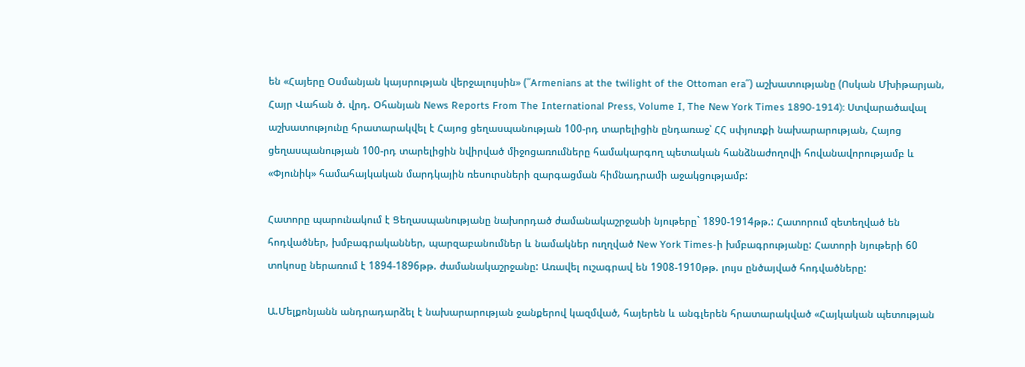են «Հայերը Օսմանյան կայսրության վերջալույսին» (՛՛Armenians at the twilight of the Ottoman era՛՛) աշխատությանը (Ոսկան Մխիթարյան, Հայր Վահան ծ. վրդ. Օհանյան News Reports From The International Press, Volume I, The New York Times 1890-1914): Ստվարածավալ աշխատությունը հրատարակվել է Հայոց ցեղասպանության 100-րդ տարելիցին ընդառաջ՝ ՀՀ սփյուռքի նախարարության, Հայոց ցեղասպանության 100-րդ տարելիցին նվիրված միջոցառումները համակարգող պետական հանձնաժողովի հովանավորությամբ և «Փյունիկ» համահայկական մարդկային ռեսուրսների զարգացման հիմնադրամի աջակցությամբ:

Հատորը պարունակում է Ցեղասպանությանը նախորդած ժամանակաշրջանի նյութերը` 1890-1914թթ.: Հատորում զետեղված են հոդվածներ, խմբագրականներ, պարզաբանումներ և նամակներ ուղղված New York Times-ի խմբագրությանը: Հատորի նյութերի 60 տոկոսը ներառում է 1894-1896թթ. ժամանակաշրջանը: Առավել ուշագրավ են 1908-1910թթ. լույս ընծայված հոդվածները:

Ա.Մելքոնյանն անդրադարձել է նախարարության ջանքերով կազմված, հայերեն և անգլերեն հրատարակված «Հայկական պետության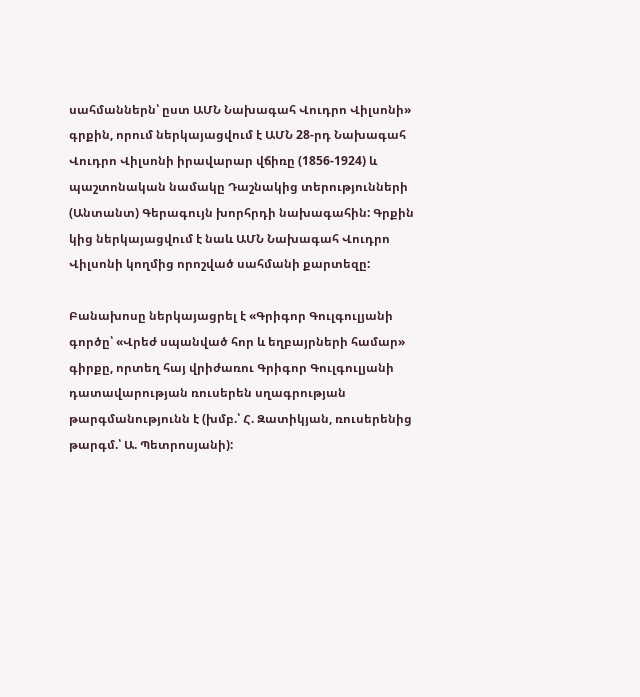սահմաններն՝ ըստ ԱՄՆ Նախագահ Վուդրո Վիլսոնի» գրքին, որում ներկայացվում է ԱՄՆ 28-րդ Նախագահ Վուդրո Վիլսոնի իրավարար վճիռը (1856-1924) և պաշտոնական նամակը Դաշնակից տերությունների (Անտանտ) Գերագույն խորհրդի նախագահին: Գրքին կից ներկայացվում է նաև ԱՄՆ Նախագահ Վուդրո Վիլսոնի կողմից որոշված սահմանի քարտեզը:

Բանախոսը ներկայացրել է «Գրիգոր Գուլգուլյանի գործը՝ «Վրեժ սպանված հոր և եղբայրների համար» գիրքը, որտեղ հայ վրիժառու Գրիգոր Գուլգուլյանի դատավարության ռուսերեն սղագրության թարգմանությունն է (խմբ.՝ Հ. Զատիկյան, ռուսերենից թարգմ.՝ Ա. Պետրոսյանի):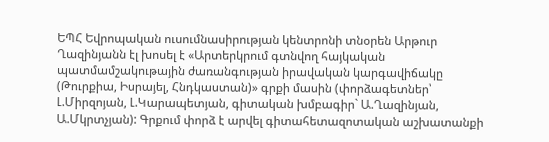ԵՊՀ Եվրոպական ուսումնասիրության կենտրոնի տնօրեն Արթուր Ղազինյանն էլ խոսել է «Արտերկրում գտնվող հայկական պատմամշակութային ժառանգության իրավական կարգավիճակը (Թուրքիա, Իսրայել, Հնդկաստան)» գրքի մասին (փորձագետներ՝ Լ.Միրզոյան, Լ.Կարապետյան, գիտական խմբագիր` Ա.Ղազինյան, Ա.Մկրտչյան): Գրքում փորձ է արվել գիտահետազոտական աշխատանքի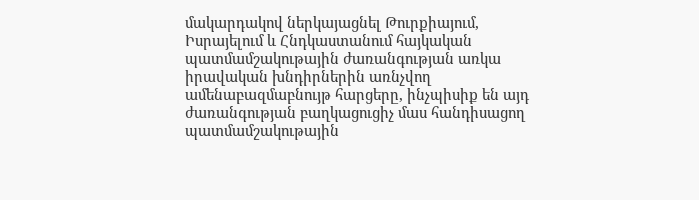մակարդակով ներկայացնել Թուրքիայում, Իսրայելում և Հնդկաստանում հայկական պատմամշակութային ժառանգության առկա իրավական խնդիրներին առնչվող ամենաբազմաբնույթ հարցերը, ինչպիսիք են այդ ժառանգության բաղկացուցիչ մաս հանդիսացող պատմամշակութային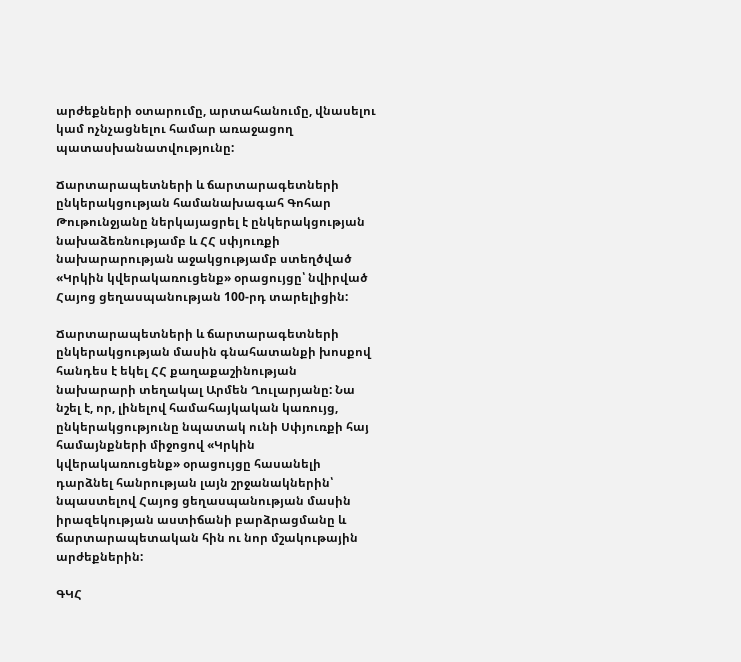արժեքների օտարումը, արտահանումը, վնասելու կամ ոչնչացնելու համար առաջացող պատասխանատվությունը:

Ճարտարապետների և ճարտարագետների ընկերակցության համանախագահ Գոհար Թութունջյանը ներկայացրել է ընկերակցության նախաձեռնությամբ և ՀՀ սփյուռքի նախարարության աջակցությամբ ստեղծված «Կրկին կվերակառուցենք» օրացույցը՝ նվիրված Հայոց ցեղասպանության 100-րդ տարելիցին:

Ճարտարապետների և ճարտարագետների ընկերակցության մասին գնահատանքի խոսքով հանդես է եկել ՀՀ քաղաքաշինության նախարարի տեղակալ Արմեն Ղուլարյանը: Նա նշել է, որ, լինելով համահայկական կառույց, ընկերակցությունը նպատակ ունի Սփյուռքի հայ համայնքների միջոցով «Կրկին կվերակառուցենք» օրացույցը հասանելի դարձնել հանրության լայն շրջանակներին՝ նպաստելով Հայոց ցեղասպանության մասին իրազեկության աստիճանի բարձրացմանը և ճարտարապետական հին ու նոր մշակութային արժեքներին:

ԳԿՀ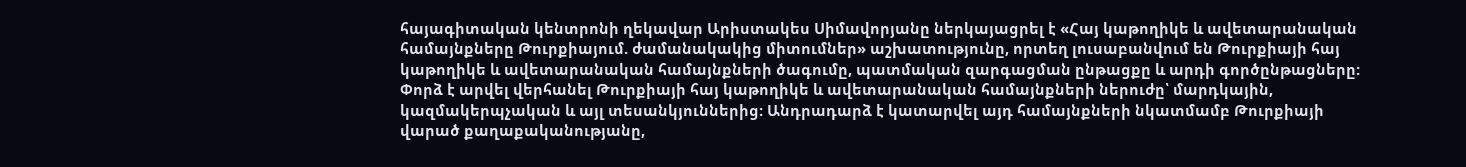հայագիտական կենտրոնի ղեկավար Արիստակես Սիմավորյանը ներկայացրել է «Հայ կաթողիկե և ավետարանական համայնքները Թուրքիայում. ժամանակակից միտումներ» աշխատությունը, որտեղ լուսաբանվում են Թուրքիայի հայ կաթողիկե և ավետարանական համայնքների ծագումը, պատմական զարգացման ընթացքը և արդի գործընթացները: Փորձ է արվել վերհանել Թուրքիայի հայ կաթողիկե և ավետարանական համայնքների ներուժը՝ մարդկային, կազմակերպչական և այլ տեսանկյուններից: Անդրադարձ է կատարվել այդ համայնքների նկատմամբ Թուրքիայի վարած քաղաքականությանը,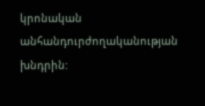կրոնական անհանդուրժողականության խնդրին: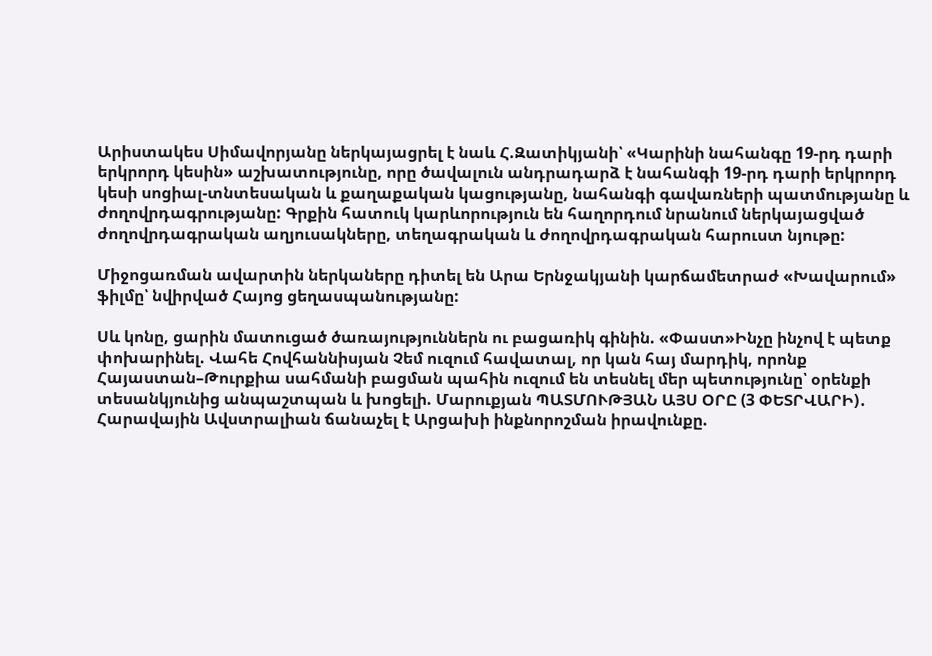Արիստակես Սիմավորյանը ներկայացրել է նաև Հ.Զատիկյանի՝ «Կարինի նահանգը 19-րդ դարի երկրորդ կեսին» աշխատությունը, որը ծավալուն անդրադարձ է նահանգի 19-րդ դարի երկրորդ կեսի սոցիալ-տնտեսական և քաղաքական կացությանը, նահանգի գավառների պատմությանը և ժողովրդագրությանը: Գրքին հատուկ կարևորություն են հաղորդում նրանում ներկայացված ժողովրդագրական աղյուսակները, տեղագրական և ժողովրդագրական հարուստ նյութը:

Միջոցառման ավարտին ներկաները դիտել են Արա Երնջակյանի կարճամետրաժ «Խավարում» ֆիլմը՝ նվիրված Հայոց ցեղասպանությանը:

Սև կոնը, ցարին մատուցած ծառայություններն ու բացառիկ գինին. «Փաստ»Ինչը ինչով է պետք փոխարինել. Վահե Հովհաննիսյան Չեմ ուզում հավատալ, որ կան հայ մարդիկ, որոնք Հայաստան–Թուրքիա սահմանի բացման պահին ուզում են տեսնել մեր պետությունը՝ օրենքի տեսանկյունից անպաշտպան և խոցելի. Մարուքյան ՊԱՏՄՈՒԹՅԱՆ ԱՅՍ ՕՐԸ (3 ՓԵՏՐՎԱՐԻ)․ Հարավային Ավստրալիան ճանաչել է Արցախի ինքնորոշման իրավունքը.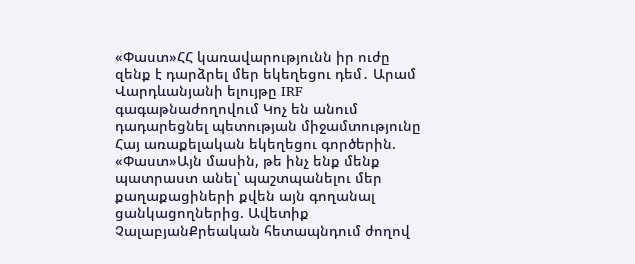«Փաստ»ՀՀ կառավարությունն իր ուժը զենք է դարձրել մեր եկեղեցու դեմ․ Արամ Վարդևանյանի ելույթը IRF գագաթնաժողովում Կոչ են անում դադարեցնել պետության միջամտությունը Հայ առաքելական եկեղեցու գործերին. «Փաստ»Այն մասին, թե ինչ ենք մենք պատրաստ անել՝ պաշտպանելու մեր քաղաքացիների քվեն այն գողանալ ցանկացողներից. Ավետիք ՉալաբյանՔրեական հետապնդում ժողով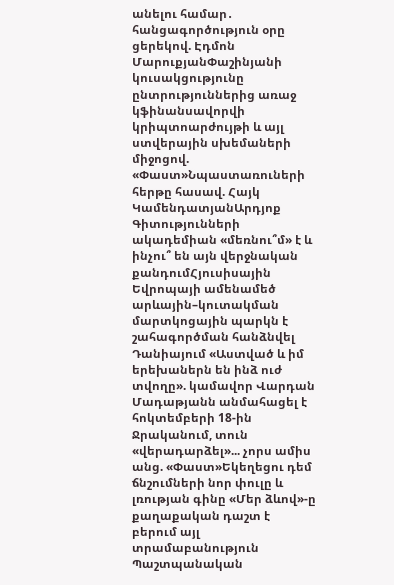անելու համար․ հանցագործություն օրը ցերեկով. Էդմոն ՄարուքյանՓաշինյանի կուսակցությունը ընտրություններից առաջ կֆինանսավորվի կրիպտոարժույթի և այլ ստվերային սխեմաների միջոցով. «Փաստ»Նպաստառուների հերթը հասավ. Հայկ ԿամենդատյանԱրդյոք Գիտությունների ակադեմիան «մեռնու՞մ» է և ինչու՞ են այն վերջնական քանդումՀյուսիսային Եվրոպայի ամենամեծ արևային–կուտակման մարտկոցային պարկն է շահագործման հանձնվել Դանիայում «Աստված և իմ երեխաներն են ինձ ուժ տվողը». կամավոր Վարդան Մադաթյանն անմահացել է հոկտեմբերի 18-ին Ջրականում, տուն «վերադարձել»... չորս ամիս անց. «Փաստ»Եկեղեցու դեմ ճնշումների նոր փուլը և լռության գինը «Մեր ձևով»-ը քաղաքական դաշտ է բերում այլ տրամաբանություն Պաշտպանական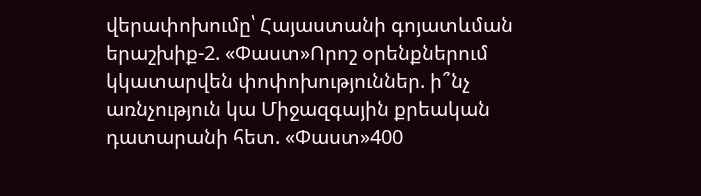վերափոխումը՝ Հայաստանի գոյատևման երաշխիք-2. «Փաստ»Որոշ օրենքներում կկատարվեն փոփոխություններ. ի՞նչ առնչություն կա Միջազգային քրեական դատարանի հետ. «Փաստ»400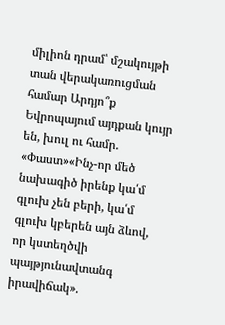միլիոն դրամ՝ մշակույթի տան վերակառուցման համար Արդյո՞ք Եվրոպայում այդքան կույր են, խուլ ու համր. «Փաստ»«Ինչ-որ մեծ նախագիծ իրենք կա՛մ գլուխ չեն բերի, կա՛մ գլուխ կբերեն այն ձևով, որ կստեղծվի պայթյունավտանգ իրավիճակ».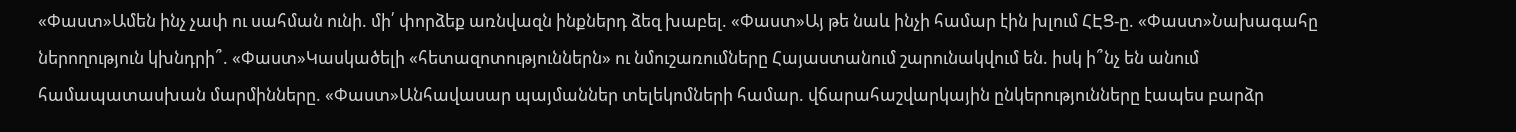«Փաստ»Ամեն ինչ չափ ու սահման ունի. մի՛ փորձեք առնվազն ինքներդ ձեզ խաբել. «Փաստ»Այ թե նաև ինչի համար էին խլում ՀԷՑ-ը. «Փաստ»Նախագահը ներողություն կխնդրի՞. «Փաստ»Կասկածելի «հետազոտություններն» ու նմուշառումները Հայաստանում շարունակվում են. իսկ ի՞նչ են անում համապատասխան մարմինները. «Փաստ»Անհավասար պայմաններ տելեկոմների համար. վճարահաշվարկային ընկերությունները էապես բարձր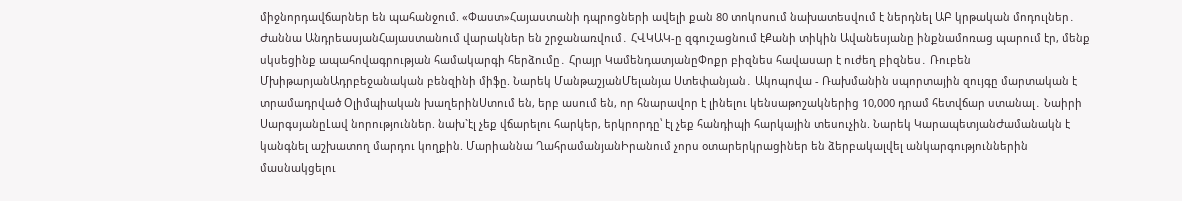միջնորդավճարներ են պահանջում. «Փաստ»Հայաստանի դպրոցների ավելի քան 80 տոկոսում նախատեսվում է ներդնել ԱԲ կրթական մոդուլներ․ Ժաննա ԱնդրեասյանՀայաստանում վարակներ են շրջանառվում․ ՀՎԿԱԿ-ը զգուշացնում էՔանի տիկին Ավանեսյանը ինքնամոռաց պարում էր, մենք սկսեցինք ապահովագրության համակարգի հերձումը․ Հրայր ԿամենդատյանըՓոքր բիզնես հավասար է ուժեղ բիզնես․ Ռուբեն ՄխիթարյանԱդրբեջանական բենզինի միֆը. Նարեկ ՄանթաշյանՄելանյա Ստեփանյան․ Ակոպովա - Ռախմանին սպորտային զույգը մարտական է տրամադրված Օլիմպիական խաղերինՍտում են, երբ ասում են, որ հնարավոր է լինելու կենսաթոշակներից 10,000 դրամ հետվճար ստանալ․ Նաիրի ՍարգսյանըԼավ նորություններ. նախ`էլ չեք վճարելու հարկեր, երկրորդը՝ էլ չեք հանդիպի հարկային տեսուչին. Նարեկ ԿարապետյանԺամանակն է կանգնել աշխատող մարդու կողքին. Մարիաննա ՂահրամանյանԻրանում չորս օտարերկրացիներ են ձերբակալվել անկարգություններին մասնակցելու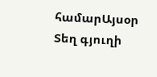համարԱյսօր Տեղ գյուղի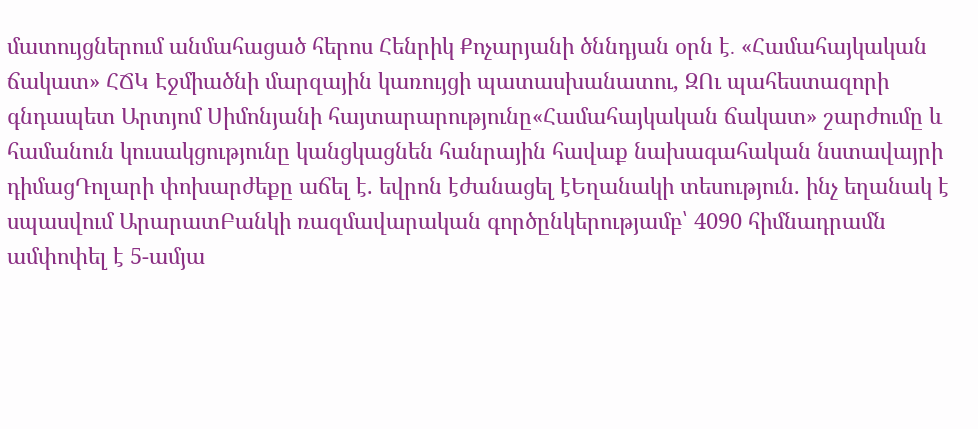մատույցներում անմահացած հերոս Հենրիկ Քոչարյանի ծննդյան օրն է․ «Համահայկական ճակատ» ՀՃԿ Էջմիածնի մարզային կառույցի պատասխանատու, ԶՈւ պահեստազորի գնդապետ Արտյոմ Սիմոնյանի հայտարարությունը«Համահայկական ճակատ» շարժումը և համանուն կուսակցությունը կանցկացնեն հանրային հավաք նախագահական նստավայրի դիմացԴոլարի փոխարժեքը աճել է. եվրոն էժանացել էԵղանակի տեսություն. ինչ եղանակ է սպասվում ԱրարատԲանկի ռազմավարական գործընկերությամբ՝ 4090 հիմնադրամն ամփոփել է 5-ամյա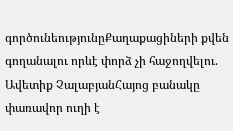գործունեությունըՔաղաքացիների քվեն գողանալու որևէ փորձ չի հաջողվելու. Ավետիք ՉալաբյանՀայոց բանակը փառավոր ուղի է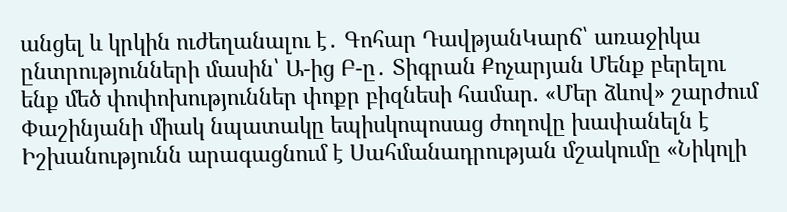անցել և կրկին ուժեղանալու է․ Գոհար ԴավթյանԿարճ՝ առաջիկա ընտրությունների մասին՝ Ա-ից Բ-ը․ Տիգրան Քոչարյան Մենք բերելու ենք մեծ փոփոխություններ փոքր բիզնեսի համար. «Մեր ձևով» շարժում Փաշինյանի միակ նպատակը եպիսկոպոսաց ժողովը խափանելն է Իշխանությունն արագացնում է Սահմանադրության մշակումը «Նիկոլի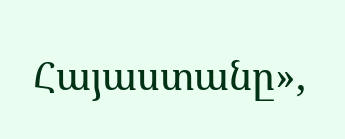Հայաստանը»,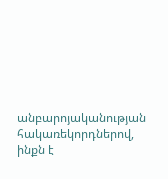անբարոյականության հակառեկորդներով, ինքն է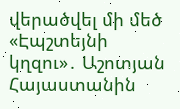վերածվել մի մեծ «Էպշտեյնի կղզու»․ Աշոտյան Հայաստանին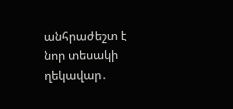անհրաժեշտ է նոր տեսակի ղեկավար․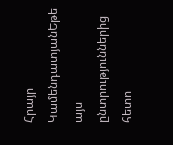Հրայր ԿամենդատյանԵթե այս ընտրություններից հետո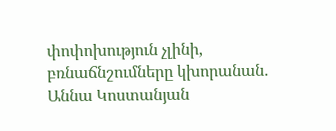փոփոխություն չլինի, բռնաճնշումները կխորանան․ Աննա Կոստանյան